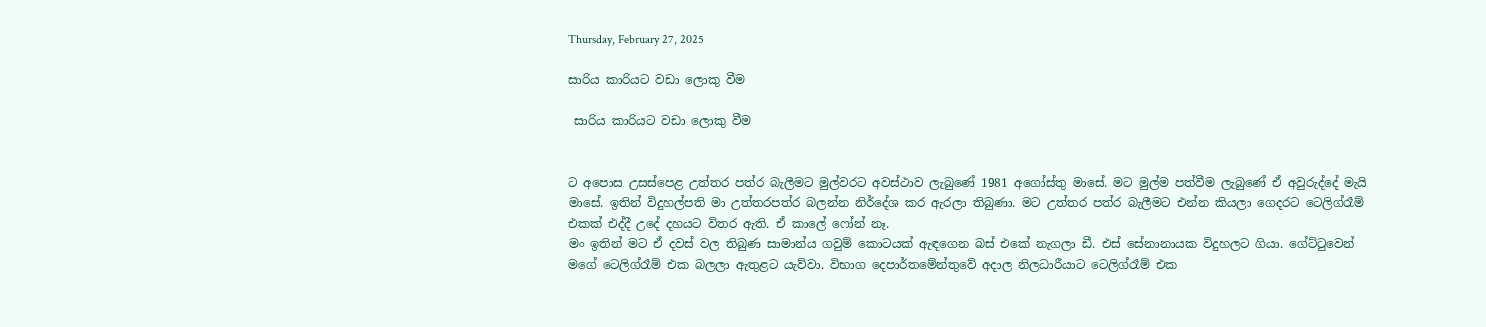Thursday, February 27, 2025

සාරිය කාරියට වඩා ලොකු වීම

 සාරිය කාරියට වඩා ලොකු වීම


ට අපොස උසස්පෙළ උත්තර පත්ර බැලීමට මුල්වරට අවස්ථාව ලැබුණේ 1981 අගෝස්තු මාසේ. මට මුල්ම පත්වීම ලැබුණේ ඒ අවුරුද්දේ මැයි මාසේ. ඉතින් විදුහල්පති මා උත්තරපත්ර බලන්න නිර්දේශ කර ඇරලා තිබුණා. මට උත්තර පත්ර බැලීමට එන්න කියලා ගෙදරට ටෙලිග්රෑම් එකක් එද්දී උදේ දහයට විතර ඇති. ඒ කාලේ ෆෝන් නෑ.
මං ඉතින් මට ඒ දවස් වල තිබුණ සාමාන්ය ගවුම් කොටයක් ඇඳගෙන බස් එකේ නැගලා ඩී. එස් සේනානායක විදුහලට ගියා. ගේට්ටුවෙන් මගේ ටෙලිග්රෑම් එක බලලා ඇතුළට යැව්වා. විභාග දෙපාර්තමේන්තුවේ අදාල නිලධාරීයාට ටෙලිග්රෑම් එක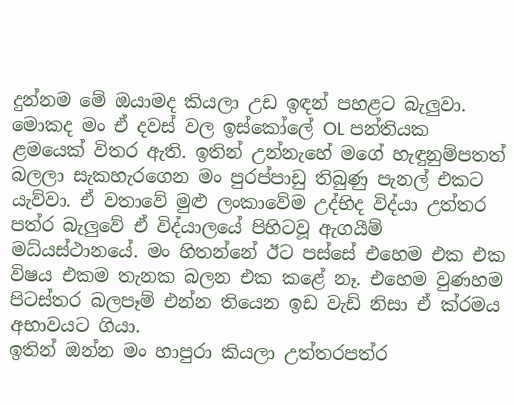දුන්නම මේ ඔයාමද කියලා උඩ ඉඳන් පහළට බැලුවා. මොකද මං ඒ දවස් වල ඉස්කෝලේ OL පන්තියක ළමයෙක් විතර ඇති. ඉතින් උන්නැහේ මගේ හැඳුනුම්පතත් බලලා සැකහැරගෙන මං පුරප්පාඩු තිබුණු පැනල් එකට යැව්වා. ඒ වතාවේ මුළු ලංකාවේම උද්භිද විද්යා උත්තර පත්ර බැලුවේ ඒ විද්යාලයේ පිහිටවූ ඇගයීම් මධ්යස්ථානයේ. මං හිතන්නේ ඊට පස්සේ එහෙම එක එක විෂය එකම තැනක බලන එක කළේ නෑ. එහෙම වුණහම පිටස්තර බලපෑම් එන්න තියෙන ඉඩ වැඩි නිසා ඒ ක්රමය අභාවයට ගියා.
ඉතින් ඔන්න මං හාපුරා කියලා උත්තරපත්ර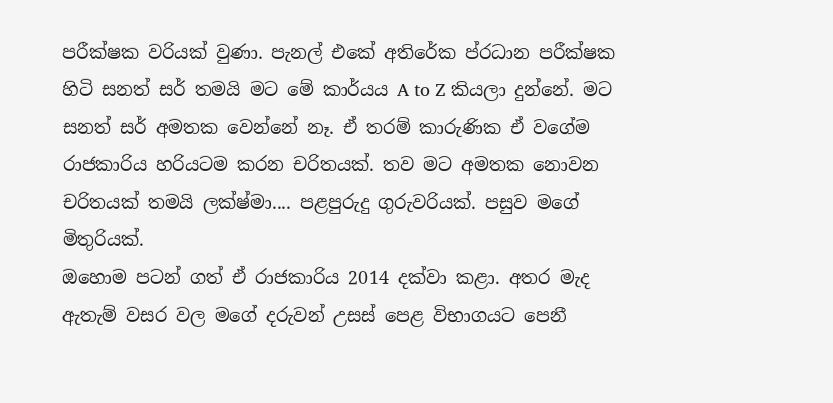පරීක්ෂක වරියක් වුණා. පැනල් එකේ අතිරේක ප්රධාන පරීක්ෂක හිටි සනත් සර් තමයි මට මේ කාර්යය A to Z කියලා දුන්නේ. මට සනත් සර් අමතක වෙන්නේ නෑ. ඒ තරම් කාරුණික ඒ වගේම රාජකාරිය හරියටම කරන චරිතයක්. තව මට අමතක නොවන චරිතයක් තමයි ලක්ෂ්මා.... පළපුරුදු ගුරුවරියක්. පසුව මගේ මිතුරියක්.
ඔහොම පටන් ගත් ඒ රාජකාරිය 2014 දක්වා කළා. අතර මැද ඇතැම් වසර වල මගේ දරුවන් උසස් පෙළ විභාගයට පෙනී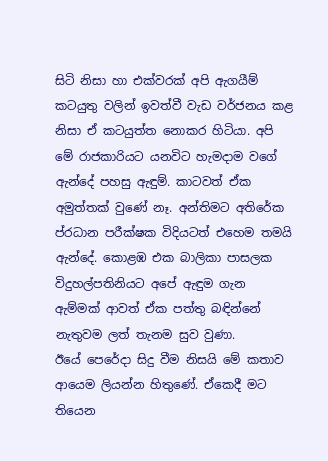සිටි නිසා හා එක්වරක් අපි ඇගයීම් කටයුතු වලින් ඉවත්වී වැඩ වර්ජනය කළ නිසා ඒ කටයුත්ත නොකර හිටියා. අපි මේ රාජකාරියට යනවිට හැමදාම වගේ ඇන්දේ පහසු ඇඳුම්. කාටවත් ඒක අමුත්තක් වුණේ නෑ. අන්තිමට අතිරේක ප්රධාන පරීක්ෂක විදියටත් එහෙම තමයි ඇන්දේ. කොළඹ එක බාලිකා පාසලක විදුහල්පතිනියට අපේ ඇඳුම ගැන ඇම්මක් ආවත් ඒක පත්තු බඳින්නේ නැතුවම ලත් තැනම සුව වුණා.
ඊයේ පෙරේදා සිදු වීම නිසයි මේ කතාව ආයෙම ලියන්න හිතුණේ. ඒකෙදී මට තියෙන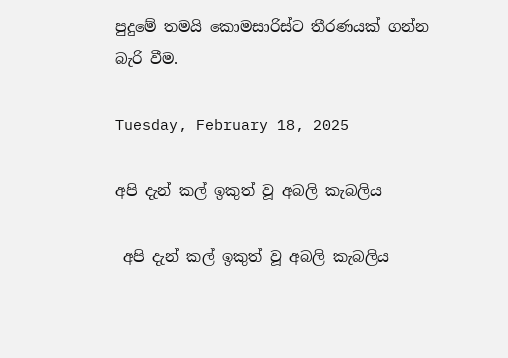පුදුමේ තමයි කොමසාරිස්ට තීරණයක් ගන්න බැරි වීම.

Tuesday, February 18, 2025

අපි දැන් කල් ඉකුත් වූ අබලි කැබලිය

 අපි දැන් කල් ඉකුත් වූ අබලි කැබලිය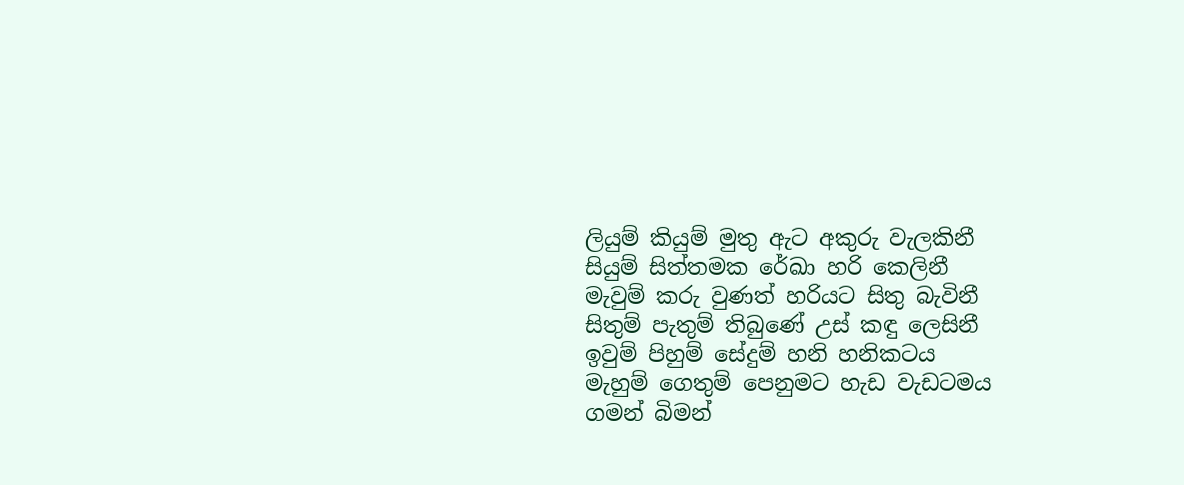ලියුම් කියුම් මුතු ඇට අකුරු වැලකිනී
සියුම් සිත්තමක රේඛා හරි කෙලිනී
මැවුම් කරු වුණත් හරියට සිතු බැවිනී
සිතුම් පැතුම් තිබුණේ උස් කඳු ලෙසිනී
ඉවුම් පිහුම් සේදුම් හනි හනිකටය
මැහුම් ගෙතුම් පෙනුමට හැඩ වැඩටමය
ගමන් බිමන්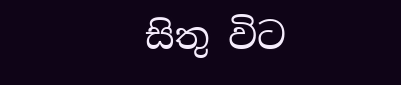සිතු විට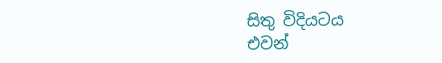සිතු විදියටය
එවන්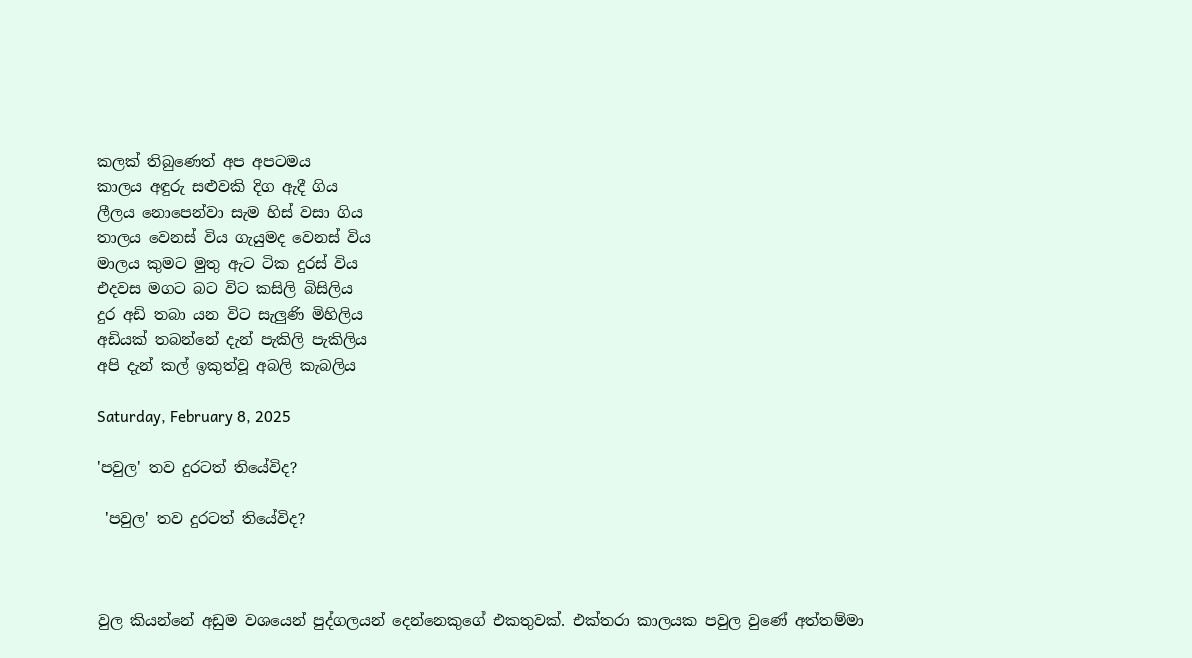කලක් තිබුණෙත් අප අපටමය
කාලය අඳුරු සළුවකි දිග ඇදී ගිය
ලීලය නොපෙන්වා සැම හිස් වසා ගිය
තාලය වෙනස් විය ගැයුමද වෙනස් විය
මාලය කුමට මුතු ඇට ටික දුරස් විය
එදවස මගට බට විට කසිලි බිසිලිය
දුර අඩි තබා යන විට සැලුණි මිහිලිය
අඩියක් තබන්නේ දැන් පැකිලි පැකිලිය
අපි දැන් කල් ඉකුත්වූ අබලි කැබලිය

Saturday, February 8, 2025

'පවුල' තව දුරටත් තියේවිද?

 'පවුල' තව දුරටත් තියේවිද?



වුල කියන්නේ අඩුම වශයෙන් පුද්ගලයන් දෙන්නෙකුගේ එකතුවක්. එක්තරා කාලයක පවුල වුණේ අත්තම්මා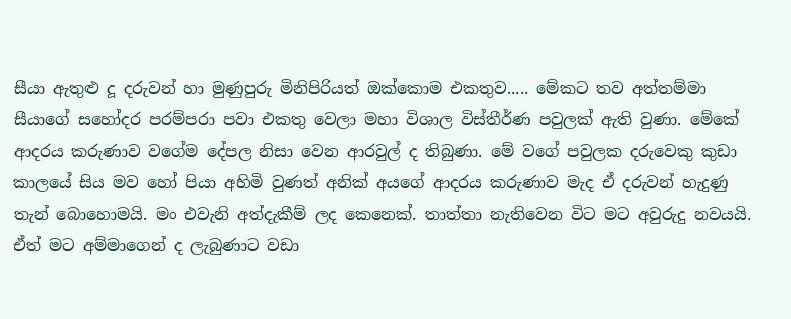සීයා ඇතුළු දූ දරුවන් හා මුණුපුරු මිනිපිරියත් ඔක්කොම එකතුව..... මේකට තව අත්තම්මා සීයාගේ සහෝදර පරම්පරා පවා එකතු වෙලා මහා විශාල විස්තීර්ණ පවුලක් ඇති වුණා. මේකේ ආදරය කරුණාව වගේම දේපල නිසා වෙන ආරවුල් ද තිබුණා. මේ වගේ පවුලක දරුවෙකු කුඩා කාලයේ සිය මව හෝ පියා අහිමි වුණත් අනික් අයගේ ආදරය කරුණාව මැද ඒ දරුවන් හැදුණු තැන් බොහොමයි. මං එවැනි අත්දැකීම් ලද කෙනෙක්. තාත්තා නැතිවෙන විට මට අවුරුදු නවයයි. ඒත් මට අම්මාගෙන් ද ලැබුණාට වඩා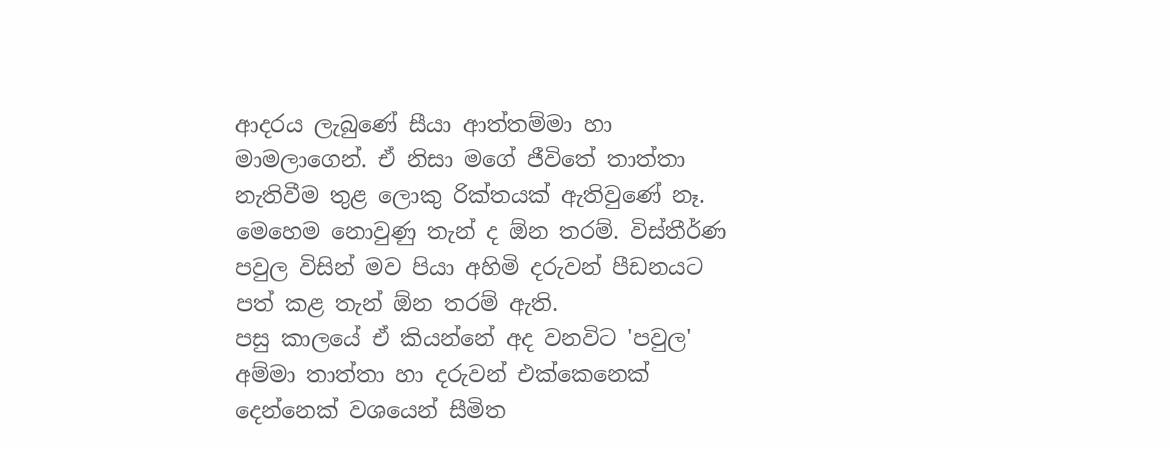ආදරය ලැබුණේ සීයා ආත්තම්මා හා මාමලාගෙන්. ඒ නිසා මගේ ජීවිතේ තාත්තා නැතිවීම තුළ ලොකු රික්තයක් ඇතිවුණේ නෑ.
මෙහෙම නොවුණු තැන් ද ඕන තරම්. විස්තීර්ණ පවුල විසින් මව පියා අහිමි දරුවන් පීඩනයට පත් කළ තැන් ඕන තරම් ඇති.
පසු කාලයේ ඒ කියන්නේ අද වනවිට 'පවුල' අම්මා තාත්තා හා දරුවන් එක්කෙනෙක් දෙන්නෙක් වශයෙන් සීමිත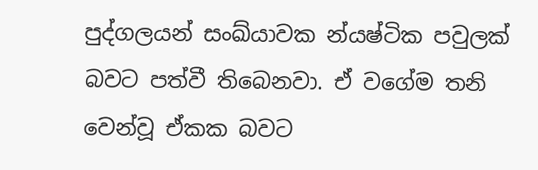පුද්ගලයන් සංඛ්යාවක න්යෂ්ටික පවුලක් බවට පත්වී තිබෙනවා. ඒ වගේම තනි වෙන්වූ ඒකක බවට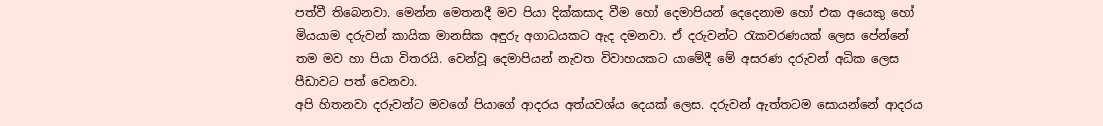පත්වී තිබෙනවා. මෙන්න මෙතනදී මව පියා දික්කසාද වීම හෝ දෙමාපියන් දෙදෙනාම හෝ එක අයෙකු හෝ මියයාම දරුවන් කායික මානසික අඳුරු අගාධයකට ඇද දමනවා. ඒ දරුවන්ට රැකවරණයක් ලෙස පේන්නේ තම මව හා පියා විතරයි. වෙන්වූ දෙමාපියන් නැවත විවාහයකට යාමේදී මේ අසරණ දරුවන් අධික ලෙස පීඩාවට පත් වෙනවා.
අපි හිතනවා දරුවන්ට මවගේ පියාගේ ආදරය අත්යවශ්ය දෙයක් ලෙස. දරුවන් ඇත්තටම සොයන්නේ ආදරය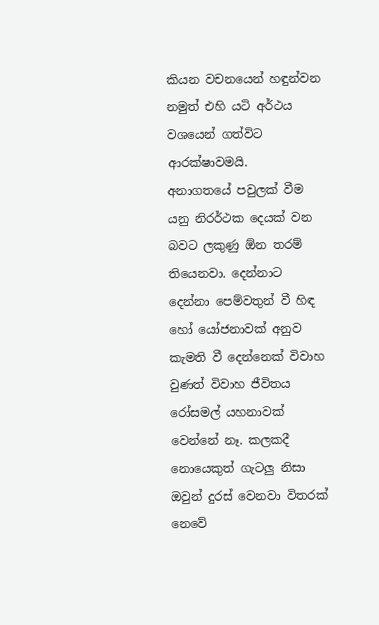කියන වචනයෙන් හඳුන්වන නමුත් එහි යටි අර්ථය වශයෙන් ගත්විට ආරක්ෂාවමයි.
අනාගතයේ පවුලක් වීම යනු නිරර්ථක දෙයක් වන බවට ලකුණු ඕන තරම් තියෙනවා. දෙන්නාට දෙන්නා පෙම්වතුන් වී හිඳ හෝ යෝජනාවක් අනුව කැමති වී දෙන්නෙක් විවාහ වුණත් විවාහ ජීවිතය රෝසමල් යහනාවක් වෙන්නේ නෑ. කලකදී නොයෙකුත් ගැටලු නිසා ඔවුන් දුරස් වෙනවා විතරක් නෙවේ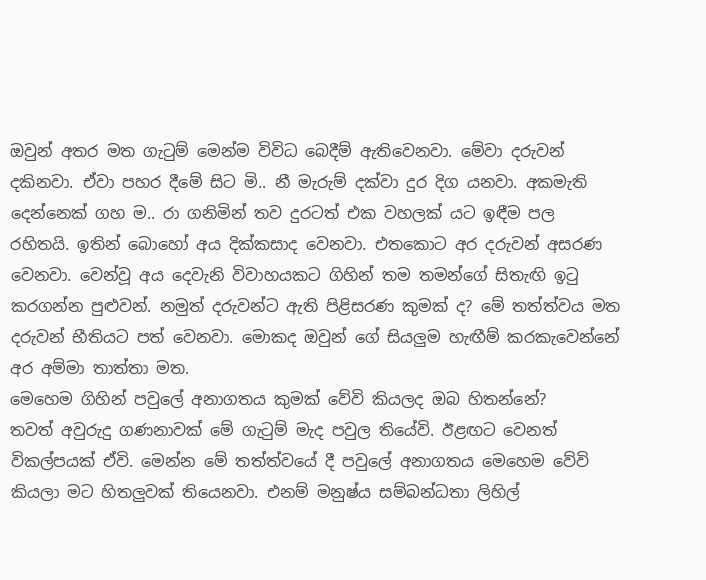ඔවුන් අතර මත ගැටුම් මෙන්ම විවිධ බෙදීම් ඇතිවෙනවා. මේවා දරුවන් දකිනවා. ඒවා පහර දීමේ සිට මි.. නී මැරුම් දක්වා දුර දිග යනවා. අකමැති දෙන්නෙක් ගහ ම.. රා ගනිමින් තව දුරටත් එක වහලක් යට ඉඳීම පල රහිතයි. ඉතින් බොහෝ අය දික්කසාද වෙනවා. එතකොට අර දරුවන් අසරණ වෙනවා. වෙන්වූ අය දෙවැනි විවාහයකට ගිහින් තම තමන්ගේ සිතැඟි ඉටු කරගන්න පුළුවන්. නමුත් දරුවන්ට ඇති පිළිසරණ කුමක් ද? මේ තත්ත්වය මත දරුවන් භීතියට පත් වෙනවා. මොකද ඔවුන් ගේ සියලුම හැඟීම් කරකැවෙන්නේ අර අම්මා තාත්තා මත.
මෙහෙම ගිහින් පවුලේ අනාගතය කුමක් වේවි කියලද ඔබ හිතන්නේ?
තවත් අවුරුදු ගණනාවක් මේ ගැටුම් මැද පවුල තියේවි. ඊළඟට වෙනත් විකල්පයක් ඒවි. මෙන්න මේ තත්ත්වයේ දී පවුලේ අනාගතය මෙහෙම වේවි කියලා මට හිතලුවක් තියෙනවා. එනම් මනුෂ්ය සම්බන්ධතා ලිහිල්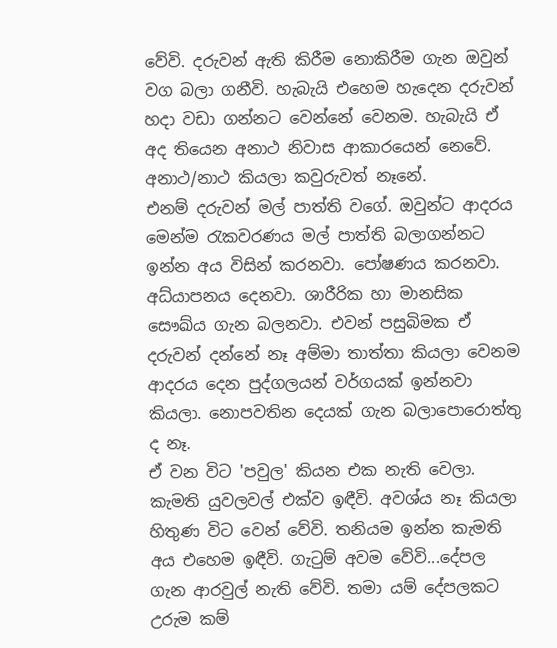වේවි. දරුවන් ඇති කිරීම නොකිරීම ගැන ඔවුන් වග බලා ගනීවි. හැබැයි එහෙම හැදෙන දරුවන් හදා වඩා ගන්නට වෙන්නේ වෙනම. හැබැයි ඒ අද තියෙන අනාථ නිවාස ආකාරයෙන් නෙවේ. අනාථ/නාථ කියලා කවුරුවත් නෑනේ.
එනම් දරුවන් මල් පාත්ති වගේ. ඔවුන්ට ආදරය මෙන්ම රැකවරණය මල් පාත්ති බලාගන්නට ඉන්න අය විසින් කරනවා. පෝෂණය කරනවා. අධ්යාපනය දෙනවා. ශාරීරික හා මානසික සෞඛ්ය ගැන බලනවා. එවන් පසුබිමක ඒ දරුවන් දන්නේ නෑ අම්මා තාත්තා කියලා වෙනම ආදරය දෙන පුද්ගලයන් වර්ගයක් ඉන්නවා කියලා. නොපවතින දෙයක් ගැන බලාපොරොත්තු ද නෑ.
ඒ වන විට 'පවුල' කියන එක නැති වෙලා. කැමති යුවලවල් එක්ව ඉඳීවි. අවශ්ය නෑ කියලා හිතුණ විට වෙන් වේවි. තනියම ඉන්න කැමති අය එහෙම ඉඳීවි. ගැටුම් අවම වේවි...දේපල ගැන ආරවුල් නැති වේවි. තමා යම් දේපලකට උරුම කම්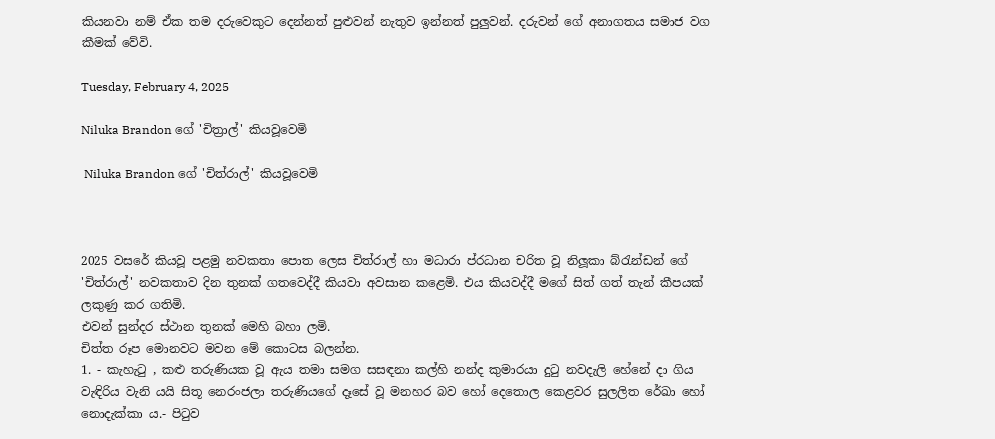කියනවා නම් ඒක තම දරුවෙකුට දෙන්නත් පුළුවන් නැතුව ඉන්නත් පුලුවන්. දරුවන් ගේ අනාගතය සමාජ වග කීමක් වේවි.

Tuesday, February 4, 2025

Niluka Brandon ගේ 'චිත්‍රාල්' කියවූවෙමි

 Niluka Brandon ගේ 'චිත්රාල්' කියවූවෙමි



2025 වසරේ කියවූ පළමු නවකතා පොත ලෙස චිත්රාල් හා මධාරා ප්රධාන චරිත වූ නිලූකා බ්රැන්ඩන් ගේ 'චිත්රාල්' නවකතාව දින තුනක් ගතවෙද්දී කියවා අවසාන කළෙමි. එය කියවද්දී මගේ සිත් ගත් තැන් කීපයක් ලකුණු කර ගතිමි.
එවන් සුන්දර ස්ථාන තුනක් මෙහි බහා ලමි.
චිත්ත රූප මොනවට මවන මේ කොටස බලන්න.
1. - කැහැටු , කළු තරුණියක වූ ඇය තමා සමග සසඳනා කල්හි නන්ද කුමාරයා දුටු නවදැලි හේනේ දා ගිය වැඳිරිය වැනි යයි සිතූ නෙරංජලා තරුණියගේ දෑසේ වූ මනහර බව හෝ දෙතොල කෙළවර සුලලිත රේඛා හෝ නොදැක්කා ය.- පිටුව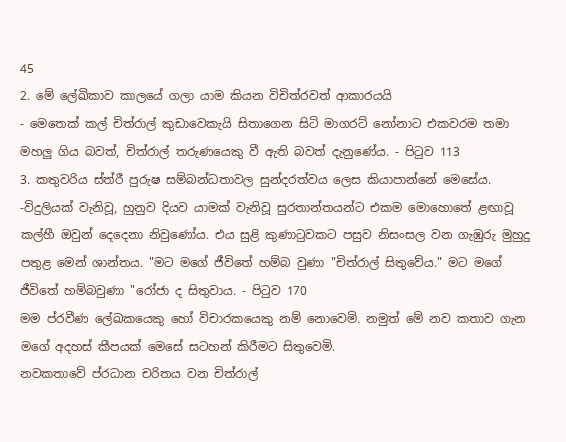45
2. මේ ලේඛිකාව කාලයේ ගලා යාම කියන විචිත්රවත් ආකාරයයි
- මෙතෙක් කල් චිත්රාල් කුඩාවෙකැයි සිතාගෙන සිටි මාගරට් නෝනාට එකවරම තමා මහලු ගිය බවත්, චිත්රාල් තරුණයෙකු වී ඇති බවත් දැනුණේය. - පිටුව 113
3. කතුවරිය ස්ත්රී පුරුෂ සම්බන්ධතාවල සුන්දරත්වය ලෙස කියාපාන්නේ මෙසේය.
-විදුලියක් වැනිවූ, හුනුව දියව යාමක් වැනිවූ සුරතාන්තයන්ට එකම මොහොතේ ළඟාවූ කල්හී ඔවුන් දෙදෙනා නිවුණෝය. එය සුළි කුණාටුවකට පසුව නිසංසල වන ගැඹුරු මුහුදු පතුළ මෙන් ශාන්තය. "මට මගේ ජීවිතේ හම්බ වුණා "චිත්රාල් සිතුවේය." මට මගේ ජීවිතේ හම්බවුණා "රෝජා ද සිතුවාය. - පිටුව 170
මම ප්රවීණ ලේඛකයෙකු හෝ විචාරකයෙකු නම් නොවෙමි. නමුත් මේ නව කතාව ගැන මගේ අදහස් කීපයක් මෙසේ සටහන් කිරීමට සිතුවෙමි.
නවකතාවේ ප්රධාන චරිතය වන චිත්රාල්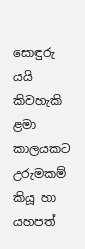සොඳුරු යයි කිවහැකි ළමා කාලයකට උරුමකම් කියූ හා යහපත්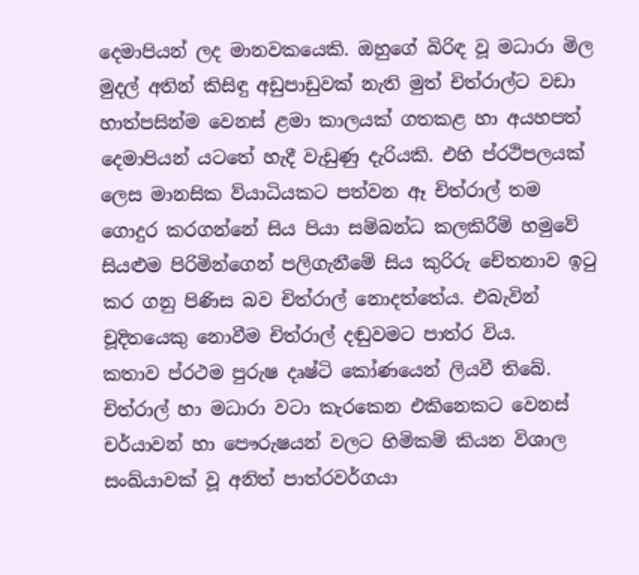දෙමාපියන් ලද මානවකයෙකි. ඔහුගේ බිරිඳ වූ මධාරා මිල මුදල් අතින් කිසිඳු අඩුපාඩුවක් නැති මුත් චිත්රාල්ට වඩා හාත්පසින්ම වෙනස් ළමා කාලයක් ගතකළ හා අයහපත් දෙමාපියන් යටතේ හැදී වැඩුණු දැරියකි. එහි ප්රථිපලයක් ලෙස මානසික ව්යාධියකට පත්වන ඈ චිත්රාල් තම ගොදුර කරගන්නේ සිය පියා සම්බන්ධ කලකිරීම් හමුවේ සියළුම පිරිමින්ගෙන් පලිගැනීමේ සිය කුරිරු චේතනාව ඉටු කර ගනු පිණිස බව චිත්රාල් නොදත්තේය. එබැවින් චූදිතයෙකු නොවීම චිත්රාල් දඬුවමට පාත්ර විය.
කතාව ප්රථම පුරුෂ දෘෂ්ටි කෝණයෙන් ලියවී තිබේ. චිත්රාල් හා මධාරා වටා කැරකෙන එකිනෙකට වෙනස් චර්යාවන් හා පෞරුෂයන් වලට හිමිකම් කියන විශාල සංඛ්යාවක් වූ අනිත් පාත්රවර්ගයා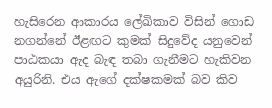හැසිරෙන ආකාරය ලේඛිකාව විසින් ගොඩ නගන්නේ ඊළඟට කුමක් සිදුවේද යනුවෙන් පාඨකයා ඇද බැඳ තබා ගැනීමට හැකිවන අයුරිනි. එය ඇගේ දක්ෂකමක් බව කිව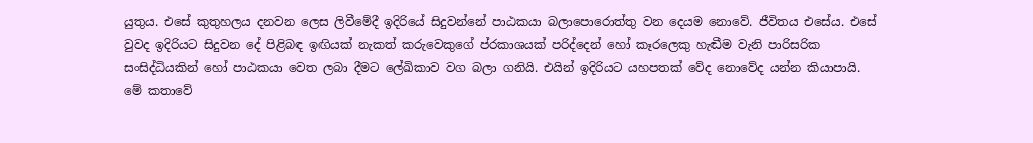යුතුය. එසේ කුතුහලය දනවන ලෙස ලිවීමේදී ඉදිරියේ සිදුවන්නේ පාඨකයා බලාපොරොත්තු වන දෙයම නොවේ. ජීවිතය එසේය. එසේ වුවද ඉදිරියට සිදුවන දේ පිළිබඳ ඉඟියක් නැකත් කරුවෙකුගේ ප්රකාශයක් පරිද්දෙන් හෝ කෑරලෙකු හැඬීම වැනි පාරිසරික සංසිද්ධියකින් හෝ පාඨකයා වෙත ලබා දීමට ලේඛිකාව වග බලා ගනියි. එයින් ඉදිරියට යහපතක් වේද නොවේද යන්න කියාපායි.
මේ කතාවේ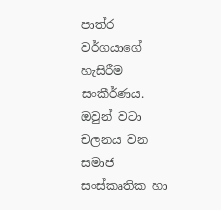පාත්ර වර්ගයාගේ හැසිරීම සංකීර්ණය.
ඔවුන් වටා චලනය වන සමාජ සංස්කෘතික හා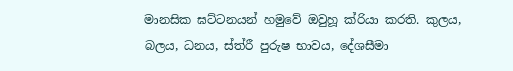මානසික ඝට්ටනයන් හමුවේ ඔවුහූ ක්රියා කරති. කුලය, බලය, ධනය, ස්ත්රී පුරුෂ භාවය, දේශසීමා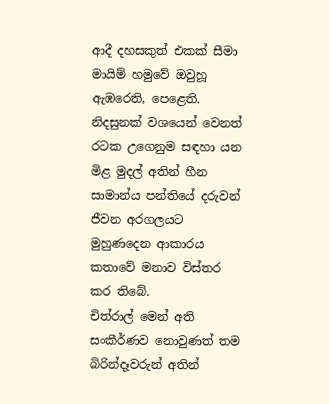ආදී දහසකුත් එකක් සීමා මායිම් හමුවේ ඔවුහූ ඇඹරෙති, පෙළෙති. නිදසුනක් වශයෙන් වෙනත් රටක උගෙනුම සඳහා යන මිළ මුදල් අතින් හීන සාමාන්ය පන්තියේ දරුවන් ජීවන අරගලයට මුහුණදෙන ආකාරය කතාවේ මනාව විස්තර කර තිබේ.
චිත්රාල් මෙන් අති සංකීර්ණව නොවුණත් තම බිරින්දෑවරුන් අතින්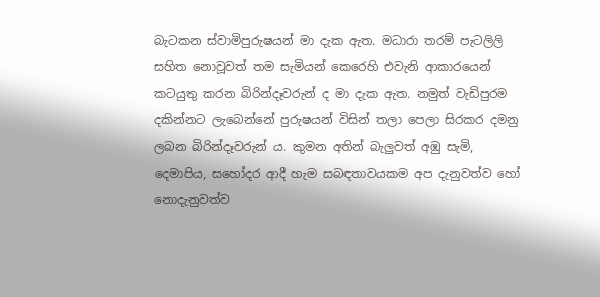බැටකන ස්වාමිපුරුෂයන් මා දැක ඇත. මධාරා තරම් පැටලිලි සහිත නොවූවත් තම සැමියන් කෙරෙහි එවැනි ආකාරයෙන් කටයුතු කරන බිරින්දෑවරුන් ද මා දැක ඇත. නමුත් වැඩිපුරම දකින්නට ලැබෙන්නේ පුරුෂයන් විසින් තලා පෙලා සිරකර දමනු ලබන බිරින්දෑවරුන් ය. කුමන අතින් බැලුවත් අඹු සැමි, දෙමාපිය, සහෝදර ආදී හැම සබඳතාවයකම අප දැනුවත්ව හෝ නොදැනුවත්ව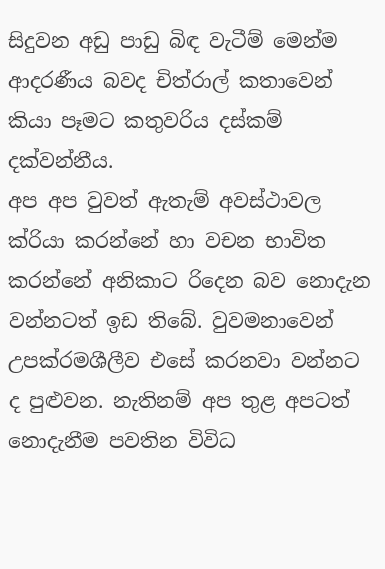සිදුවන අඩු පාඩු බිඳ වැටීම් මෙන්ම ආදරණීය බවද චිත්රාල් කතාවෙන් කියා පෑමට කතුවරිය දස්කම් දක්වන්නීය.
අප අප වුවත් ඇතැම් අවස්ථාවල ක්රියා කරන්නේ හා වචන භාවිත කරන්නේ අනිකාට රිදෙන බව නොදැන වන්නටත් ඉඩ තිබේ. වුවමනාවෙන් උපක්රමශීලීව එසේ කරනවා වන්නට ද පුළුවන. නැතිනම් අප තුළ අපටත් නොදැනීම පවතින විවිධ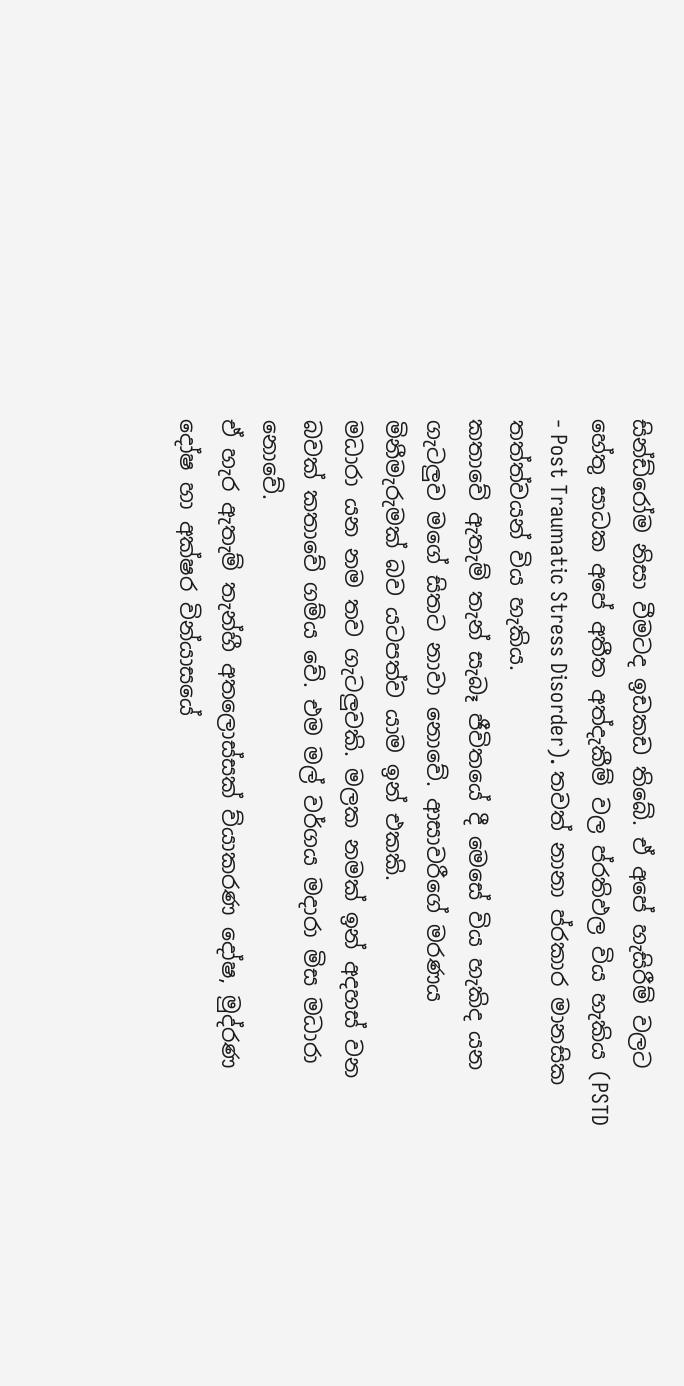සින්ඩ්රෝම නිසා වීමටද ඉඩකඩ තිබේ. ඒ අපේ හැසිරීම් වලට හේතු සාධක අපේ අතීත අත්දැකීම් වල ප්රතිඵල විය හැකිය (PSTD - Post Traumatic Stress Disorder). තවත් නානා ප්රකාර මානසික තත්ත්වයන් විය හැකිය.
කතාවේ ඇතැම් තැන් සැබෑ ජීවිතයේ දී මෙසේ විය හැකිද යන ගැටලුව මගේ සිතට නාවා නොවේ. ආසාවරීගේ මරණය මිනීමැරුමක් බව යටපත්ව යාම ඉන් එකකි.
මධාරා යන නම තව ගැටලුවකි. මලක නමක් ඉන් අදහස් වන බවක් කතාවේ ගම්ය වේ. එම මල් වර්ගය මදාරා මිස මධාරා නොවේ.
ඒ හැර ඇතැම් තැන්හී අතලොස්සක් ව්යාකරණ දෝෂ, මුද්රණ දෝෂ හා අක්ෂර වින්යාසයේ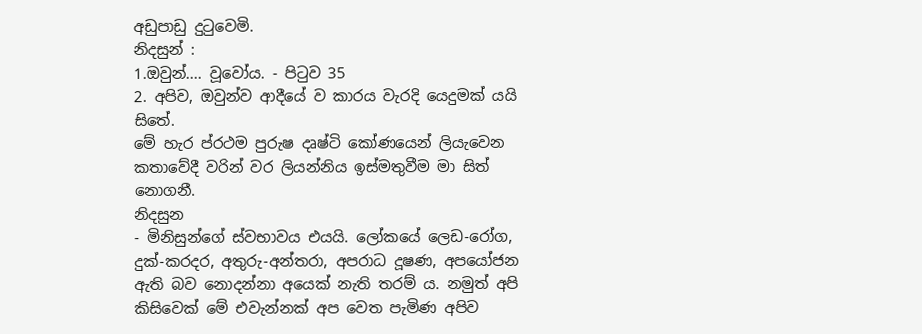අඩුපාඩු දුටුවෙමි.
නිදසුන් :
1.ඔවුන්.... වූවෝය. - පිටුව 35
2. අපිව, ඔවුන්ව ආදීයේ ව කාරය වැරදි යෙදුමක් යයි සිතේ.
මේ හැර ප්රථම පුරුෂ දෘෂ්ටි කෝණයෙන් ලියැවෙන කතාවේදී වරින් වර ලියන්නිය ඉස්මතුවීම මා සිත් නොගනී.
නිදසුන
- මිනිසුන්ගේ ස්වභාවය එයයි. ලෝකයේ ලෙඩ-රෝග, දුක්-කරදර, අතුරු-අන්තරා, අපරාධ දූෂණ, අපයෝජන ඇති බව නොදන්නා අයෙක් නැති තරම් ය. නමුත් අපි කිසිවෙක් මේ එවැන්නක් අප වෙත පැමිණ අපිව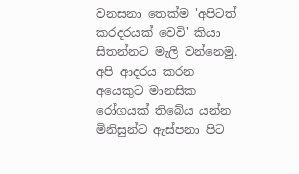වනසනා තෙක්ම 'අපිටත් කරදරයක් වෙවි' කියා සිතන්නට මැලි වන්නෙමු. අපි ආදරය කරන අයෙකුට මානසික රෝගයක් තිබේය යන්න මිනිසුන්ට ඇස්පනා පිට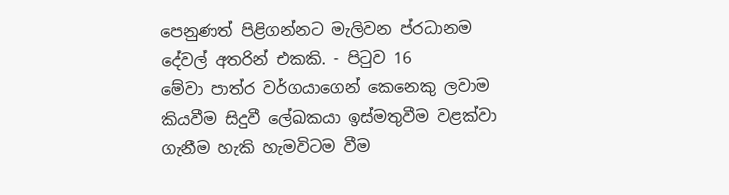පෙනුණත් පිළිගන්නට මැලිවන ප්රධානම දේවල් අතරින් එකකි. - පිටුව 16
මේවා පාත්ර වර්ගයාගෙන් කෙනෙකු ලවාම කියවීම සිදුවී ලේඛකයා ඉස්මතුවීම වළක්වා ගැනීම හැකි හැමවිටම වීම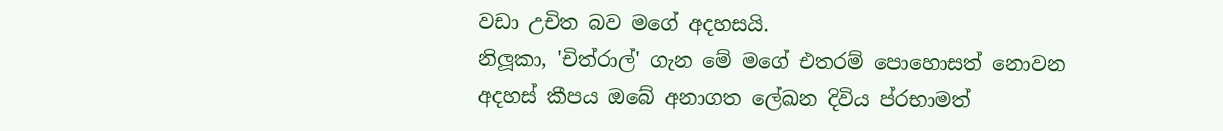වඩා උචිත බව මගේ අදහසයි.
නිලූකා, 'චිත්රාල්' ගැන මේ මගේ එතරම් පොහොසත් නොවන අදහස් කීපය ඔබේ අනාගත ලේඛන දිවිය ප්රභාමත්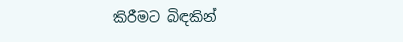කිරීමට බිඳකින්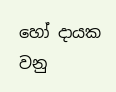හෝ දායක වනු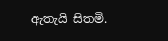ඇතැයි සිතමි.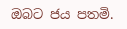ඔබට ජය පතමි.